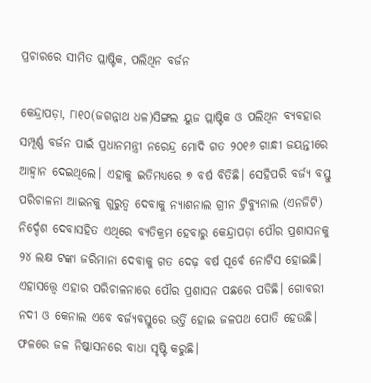ପ୍ରଚାରରେ ସୀମିତ ପ୍ଲାଷ୍ଟିକ, ପଲିଥିନ ବର୍ଜନ

କେନ୍ଦ୍ରାପଡ଼ା, ୮ା୧୦(ଜଗନ୍ନାଥ ଧଳ)ସିଙ୍ଗଲ ୟୁଜ ପ୍ଲାଷ୍ଟିକ ଓ ପଲିଥିନ ବ୍ୟବହାର ସମ୍ପୂର୍ଣ୍ଣ ବର୍ଜନ ପାଇଁ ପ୍ରଧାନମନ୍ତ୍ରୀ ନରେନ୍ଦ୍ର ମୋଦି ଗତ ୨୦୧୬ ଗାନ୍ଧୀ ଜୟନ୍ତୀରେ ଆହ୍ବାନ ଦେଇଥିଲେ। ଏହାକୁ ଇତିମଧ୍ୟରେ ୭ ବର୍ଷ ବିତିଛି। ସେହିପରି ବର୍ଜ୍ୟ ବସ୍ତୁ ପରିଚାଳନା ଆଇନକୁ ଗୁରୁତ୍ୱ ଦେବାକୁ ନ୍ୟାଶନାଲ ଗ୍ରୀନ ଟ୍ରିବ୍ୟୁନାଲ (ଏନଜିଟି) ନିର୍ଦ୍ଦେଶ ଦେବାସହିତ ଏଥିରେ ବ୍ୟତିକ୍ରମ ହେବାରୁ କେନ୍ଦ୍ରାପଡ଼ା ପୌର ପ୍ରଶାସନକୁ ୨୪ ଲକ୍ଷ ଟଙ୍କା ଜରିମାନା ଦେବାକୁ ଗତ ଦେଢ଼ ବର୍ଷ ପୂର୍ବେ ନୋଟିସ ହୋଇଛି। ଏହାସତ୍ତ୍ୱେ ଏହାର ପରିଚାଳନାରେ ପୌର ପ୍ରଶାସନ ପଛରେ ପଡିଛି। ଗୋବରୀ ନଦୀ ଓ କେନାଲ ଏବେ ବର୍ଜ୍ୟବସ୍ତୁରେ ଭର୍ତ୍ତି ହୋଇ ଜଳପଥ ପୋତି ହେଉଛି। ଫଳରେ ଜଳ ନିଷ୍କାସନରେ ବାଧା ସୃଷ୍ଟି କରୁଛି।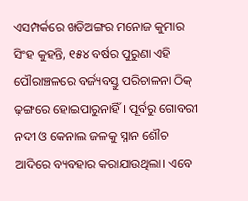ଏସମ୍ପର୍କରେ ଖଡିଅଙ୍ଗର ମନୋଜ କୁମାର ସିଂହ କୁହନ୍ତି, ୧୫୪ ବର୍ଷର ପୁରୁଣା ଏହି ପୌରାଞ୍ଚଳରେ ବର୍ଜ୍ୟବସ୍ତୁ ପରିଚାଳନା ଠିକ୍‌ ଢ଼ଙ୍ଗରେ ହୋଇପାରୁନାହିଁ। ପୂର୍ବରୁ ଗୋବରୀ ନଦୀ ଓ କେନାଲ ଜଳକୁ ସ୍ନାନ ଶୌଚ ଆଦିରେ ବ୍ୟବହାର କରାଯାଉଥିଲା। ଏବେ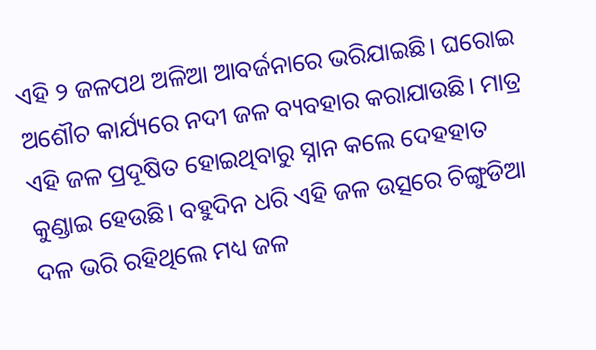ଏହି ୨ ଜଳପଥ ଅଳିଆ ଆବର୍ଜନାରେ ଭରିଯାଇଛି। ଘରୋଇ ଅଶୌଚ କାର୍ଯ୍ୟରେ ନଦୀ ଜଳ ବ୍ୟବହାର କରାଯାଉଛି। ମାତ୍ର ଏହି ଜଳ ପ୍ରଦୂଷିତ ହୋଇଥିବାରୁ ସ୍ନାନ କଲେ ଦେହହାତ କୁଣ୍ଡାଇ ହେଉଛି। ବହୁଦିନ ଧରି ଏହି ଜଳ ଉତ୍ସରେ ଚିଙ୍ଗୁଡିଆ ଦଳ ଭରି ରହିଥିଲେ ମଧ୍ୟ ଜଳ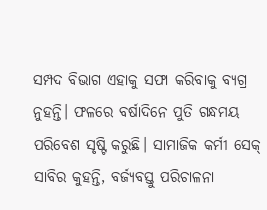ସମ୍ପଦ ବିଭାଗ ଏହାକୁ ସଫା କରିବାକୁ ବ୍ୟଗ୍ର ନୁହନ୍ତି। ଫଳରେ ବର୍ଷାଦିନେ ପୁତି ଗନ୍ଧମୟ ପରିବେଶ ସୃଷ୍ଟି କରୁଛି। ସାମାଜିକ କର୍ମୀ ସେକ୍‌ ସାବିର କୁହନ୍ତି, ବର୍ଜ୍ୟବସ୍ତୁ ପରିଚାଳନା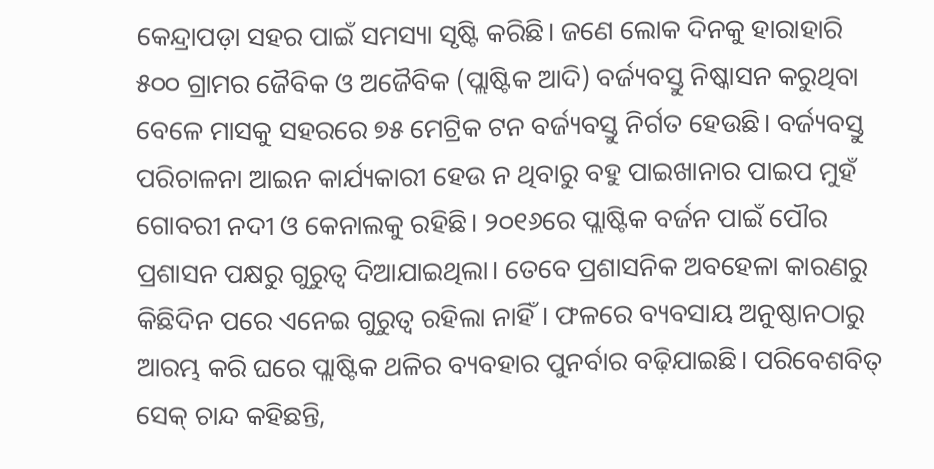କେନ୍ଦ୍ରାପଡ଼ା ସହର ପାଇଁ ସମସ୍ୟା ସୃଷ୍ଟି କରିଛି। ଜଣେ ଲୋକ ଦିନକୁ ହାରାହାରି ୫୦୦ ଗ୍ରାମର ଜୈବିକ ଓ ଅଜୈବିକ (ପ୍ଲାଷ୍ଟିକ ଆଦି) ବର୍ଜ୍ୟବସ୍ତୁ ନିଷ୍କାସନ କରୁଥିବା ବେଳେ ମାସକୁ ସହରରେ ୭୫ ମେଟ୍ରିକ ଟନ ବର୍ଜ୍ୟବସ୍ତୁ ନିର୍ଗତ ହେଉଛି। ବର୍ଜ୍ୟବସ୍ତୁ ପରିଚାଳନା ଆଇନ କାର୍ଯ୍ୟକାରୀ ହେଉ ନ ଥିବାରୁ ବହୁ ପାଇଖାନାର ପାଇପ ମୁହଁ ଗୋବରୀ ନଦୀ ଓ କେନାଲକୁ ରହିଛି। ୨୦୧୬ରେ ପ୍ଲାଷ୍ଟିକ ବର୍ଜନ ପାଇଁ ପୌର ପ୍ରଶାସନ ପକ୍ଷରୁ ଗୁରୁତ୍ୱ ଦିଆଯାଇଥିଲା। ତେବେ ପ୍ରଶାସନିକ ଅବହେଳା କାରଣରୁ କିଛିଦିନ ପରେ ଏନେଇ ଗୁରୁତ୍ୱ ରହିଲା ନାହିଁ। ଫଳରେ ବ୍ୟବସାୟ ଅନୁଷ୍ଠାନଠାରୁ ଆରମ୍ଭ କରି ଘରେ ପ୍ଲାଷ୍ଟିକ ଥଳିର ବ୍ୟବହାର ପୁନର୍ବାର ବଢ଼ିଯାଇଛି। ପରିବେଶବିତ୍‌ ସେକ୍‌ ଚାନ୍ଦ କହିଛନ୍ତି,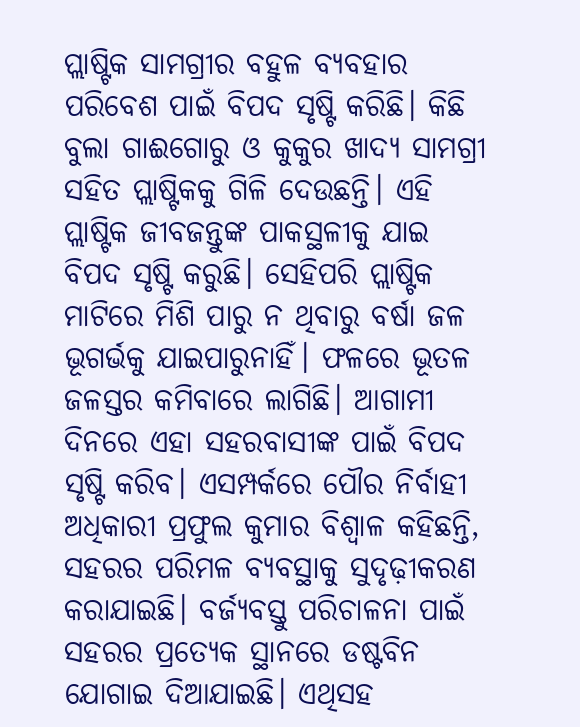ପ୍ଲାଷ୍ଟିକ ସାମଗ୍ରୀର ବହୁଳ ବ୍ୟବହାର ପରିବେଶ ପାଇଁ ବିପଦ ସୃଷ୍ଟି କରିଛି। କିଛି ବୁଲା ଗାଈଗୋରୁ ଓ କୁକୁର ଖାଦ୍ୟ ସାମଗ୍ରୀ ସହିତ ପ୍ଲାଷ୍ଟିକକୁ ଗିଳି ଦେଉଛନ୍ତି। ଏହି ପ୍ଲାଷ୍ଟିକ ଜୀବଜନ୍ତୁଙ୍କ ପାକସ୍ଥଳୀକୁ ଯାଇ ବିପଦ ସୃଷ୍ଟି କରୁଛି। ସେହିପରି ପ୍ଲାଷ୍ଟିକ ମାଟିରେ ମିଶି ପାରୁ ନ ଥିବାରୁ ବର୍ଷା ଜଳ ଭୂଗର୍ଭକୁ ଯାଇପାରୁନାହିଁ। ଫଳରେ ଭୂତଳ ଜଳସ୍ତର କମିବାରେ ଲାଗିଛି। ଆଗାମୀ ଦିନରେ ଏହା ସହରବାସୀଙ୍କ ପାଇଁ ବିପଦ ସୃଷ୍ଟି କରିବ। ଏସମ୍ପର୍କରେ ପୌର ନିର୍ବାହୀ ଅଧିକାରୀ ପ୍ରଫୁଲ କୁମାର ବିଶ୍ୱାଳ କହିଛନ୍ତି, ସହରର ପରିମଳ ବ୍ୟବସ୍ଥାକୁ ସୁଦୃଢ଼ୀକରଣ କରାଯାଇଛି। ବର୍ଜ୍ୟବସ୍ତୁ ପରିଚାଳନା ପାଇଁ ସହରର ପ୍ରତ୍ୟେକ ସ୍ଥାନରେ ଡଷ୍ଟବିନ ଯୋଗାଇ ଦିଆଯାଇଛି। ଏଥିସହ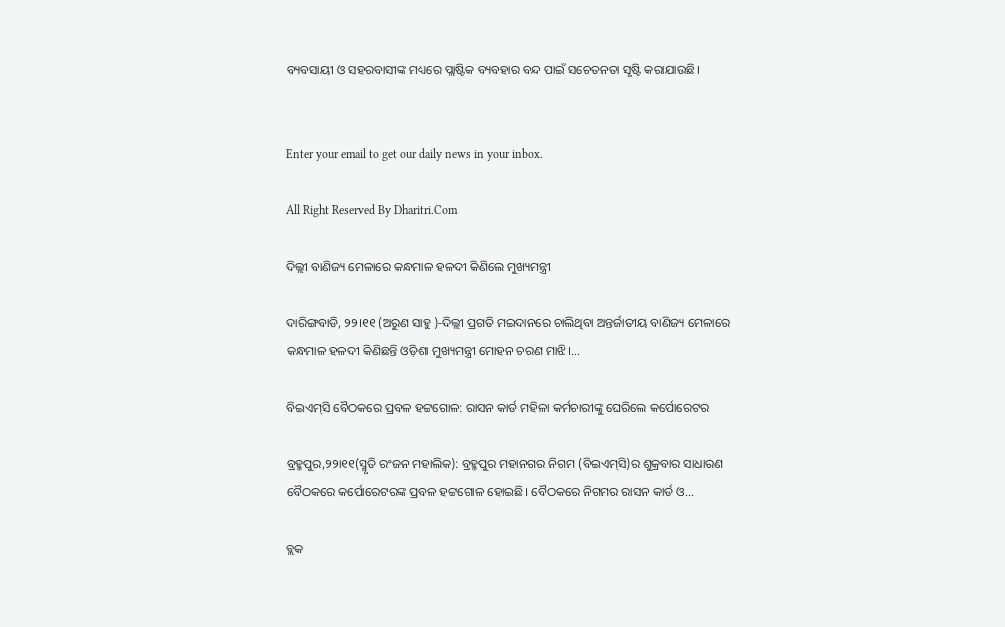ବ୍ୟବସାୟୀ ଓ ସହରବାସୀଙ୍କ ମଧ୍ୟରେ ପ୍ଲାଷ୍ଟିକ ବ୍ୟବହାର ବନ୍ଦ ପାଇଁ ସଚେତନତା ସୃଷ୍ଟି କରାଯାଉଛି।


Enter your email to get our daily news in your inbox.

All Right Reserved By Dharitri.Com

ଦିଲ୍ଲୀ ବାଣିଜ୍ୟ ମେଳାରେ କନ୍ଧମାଳ ହଳଦୀ କିଣିଲେ ମୁଖ୍ୟମନ୍ତ୍ରୀ

ଦାରିଙ୍ଗବାଡି, ୨୨।୧୧ (ଅରୁଣ ସାହୁ )-ଦିଲ୍ଲୀ ପ୍ରଗତି ମଇଦାନରେ ଚାଲିଥିବା ଅନ୍ତର୍ଜାତୀୟ ବାଣିଜ୍ୟ ମେଳାରେ କନ୍ଧମାଳ ହଳଦୀ କିଣିଛନ୍ତି ଓଡ଼ିଶା ମୁଖ୍ୟମନ୍ତ୍ରୀ ମୋହନ ଚରଣ ମାଝି।...

ବିଇଏମ୍‌ସି ବୈଠକରେ ପ୍ରବଳ ହଟ୍ଟଗୋଳ: ରାସନ କାର୍ଡ ମହିଳା କର୍ମଚାରୀଙ୍କୁ ଘେରିଲେ କର୍ପୋରେଟର

ବ୍ରହ୍ମପୁର,୨୨ା୧୧(ସ୍ମୃତି ରଂଜନ ମହାଲିକ): ବ୍ରହ୍ମପୁର ମହାନଗର ନିଗମ (ବିଇଏମ୍‌ସି)ର ଶୁକ୍ରବାର ସାଧାରଣ ବୈଠକରେ କର୍ପୋରେଟରଙ୍କ ପ୍ରବଳ ହଟ୍ଟଗୋଳ ହୋଇଛି। ବୈଠକରେ ନିଗମର ରାସନ କାର୍ଡ ଓ...

ବ୍ଲକ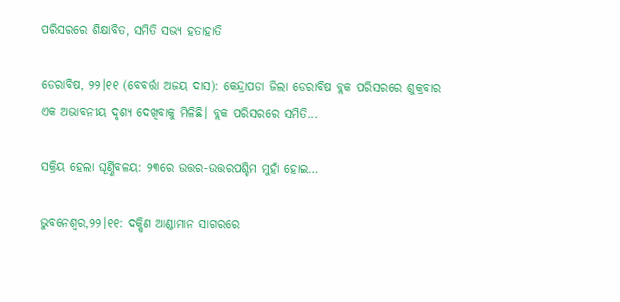ପରିସରରେ ଶିକ୍ଷାବିତ, ସମିତି ସଭ୍ୟ ହତାହାତି

ଡେରାବିଷ, ୨୨।୧୧ (ବେବର୍ତ୍ତା ଅଜୟ ଦାସ): କେନ୍ଦ୍ରାପଡା ଜିଲା ଡେରାବିଷ ବ୍ଲକ ପରିସରରେ ଶୁକ୍ରବାର ଏକ ଅଭାବନୀୟ ଦୃଶ୍ୟ ଦେଖିବାକୁ ମିଳିଛି। ବ୍ଲକ ପରିସରରେ ସମିତି...

ସକ୍ରିୟ ହେଲା ଘୂର୍ଣ୍ଣିବଳୟ: ୨୩ରେ ଉତ୍ତର-ଉତ୍ତରପଶ୍ଚିମ ମୁହାଁ ହୋଇ…

ଭୁବନେଶ୍ୱର,୨୨।୧୧: ଦକ୍ଷିଣ ଆଣ୍ଡାମାନ ସାଗରରେ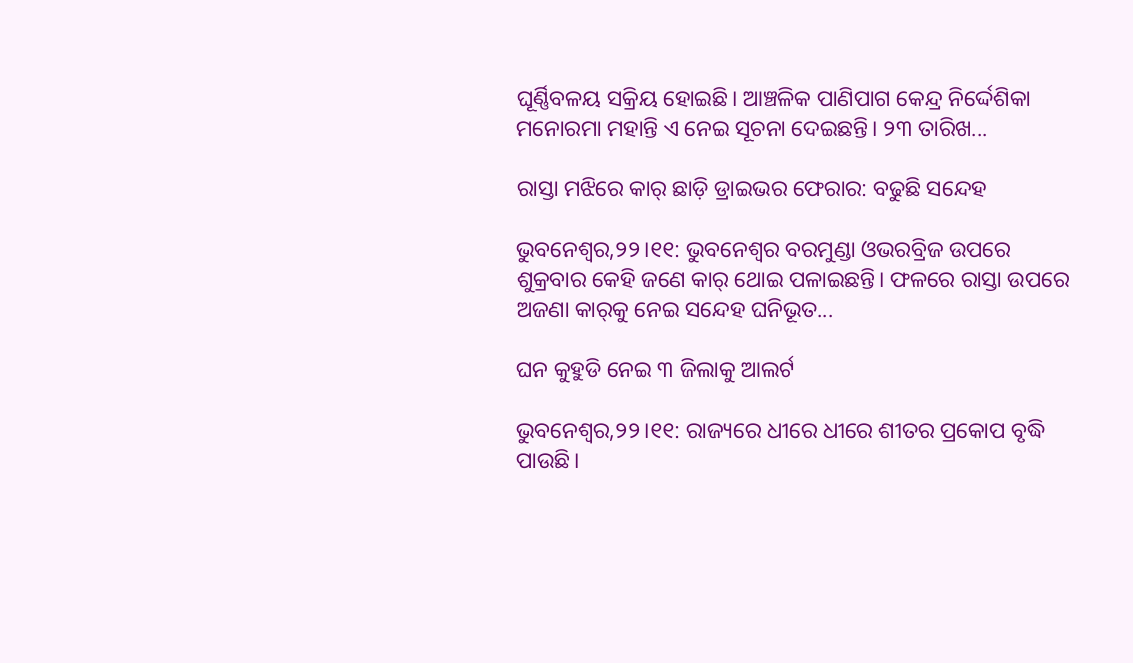ଘୂର୍ଣ୍ଣିବଳୟ ସକ୍ରିୟ ହୋଇଛି। ଆଞ୍ଚଳିକ ପାଣିପାଗ କେନ୍ଦ୍ର ନିର୍ଦ୍ଦେଶିକା ମନୋରମା ମହାନ୍ତି ଏ ନେଇ ସୂଚନା ଦେଇଛନ୍ତି। ୨୩ ତାରିଖ...

ରାସ୍ତା ମଝିରେ କାର୍‌ ଛାଡ଼ି ଡ୍ରାଇଭର ଫେରାର: ବଢୁଛି ସନ୍ଦେହ

ଭୁବନେଶ୍ୱର,୨୨।୧୧: ଭୁବନେଶ୍ୱର ବରମୁଣ୍ଡା ଓଭରବ୍ରିଜ ଉପରେ ଶୁକ୍ରବାର କେହି ଜଣେ କାର୍‌ ଥୋଇ ପଳାଇଛନ୍ତି। ଫଳରେ ରାସ୍ତା ଉପରେ ଅଜଣା କାର୍‌କୁ ନେଇ ସନ୍ଦେହ ଘନିଭୂତ...

ଘନ କୁହୁଡି ନେଇ ୩ ଜିଲାକୁ ଆଲର୍ଟ

ଭୁବନେଶ୍ୱର,୨୨।୧୧: ରାଜ୍ୟରେ ଧୀରେ ଧୀରେ ଶୀତର ପ୍ରକୋପ ବୃଦ୍ଧି ପାଉଛି।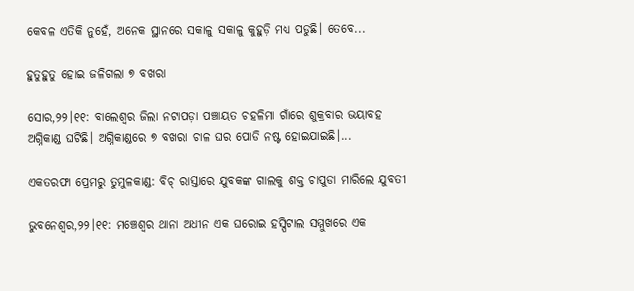କେବଳ ଏତିକି ନୁହେଁ, ଅନେକ ସ୍ଥାନରେ ସକାଳୁ ସକାଳୁ କୁହୁଡ଼ି ମଧ୍ୟ ପଡୁଛି। ତେବେ...

ହୁତୁହୁତୁ ହୋଇ ଜଳିଗଲା ୭ ବଖରା

ସୋର,୨୨।୧୧: ବାଲେଶ୍ୱର ଜିଲା ନଟାପଡ଼ା ପଞ୍ଚାୟତ ଚହଳିମା ଗାଁରେ ଶୁକ୍ରବାର ଭୟାବହ ଅଗ୍ନିକାଣ୍ଡ ଘଟିଛି। ଅଗ୍ନିକାଣ୍ଡରେ ୭ ବଖରା ଚାଳ ଘର ପୋଡି ନଷ୍ଟ ହୋଇଯାଇଛି।...

ଏକତରଫା ପ୍ରେମରୁ ତୁମୁଳକାଣ୍ଡ: ବିଚ୍‌ ରାସ୍ତାରେ ଯୁବକଙ୍କ ଗାଲକୁ ଶକ୍ତ ଚାପୁଡା ମାରିଲେ ଯୁବତୀ

ଭୁବନେଶ୍ବର,୨୨।୧୧: ମଞ୍ଚେଶ୍ବର ଥାନା ଅଧୀନ ଏକ ଘରୋଇ ହସ୍ପିଟାଲ ସମ୍ମୁଖରେ ଏକ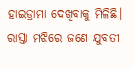ହାଇଡ୍ରାମା ଦେଖିବାକୁ ମିଳିଛି। ରାସ୍ତା ମଝିରେ ଜଣେ ଯୁବତୀ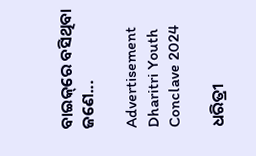ବାଇକ୍‌ରେ ବସିଥିବା ଜଣେ...

Advertisement
Dharitri Youth Conclave 2024

ଧରିତ୍ରୀ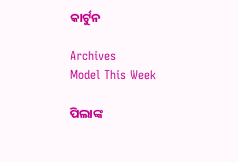କାର୍ଟୁନ

Archives
Model This Week

ପିଲାଙ୍କ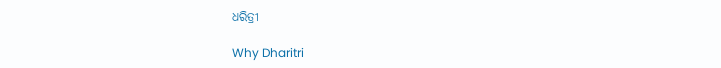ଧରିତ୍ରୀ

Why Dharitri